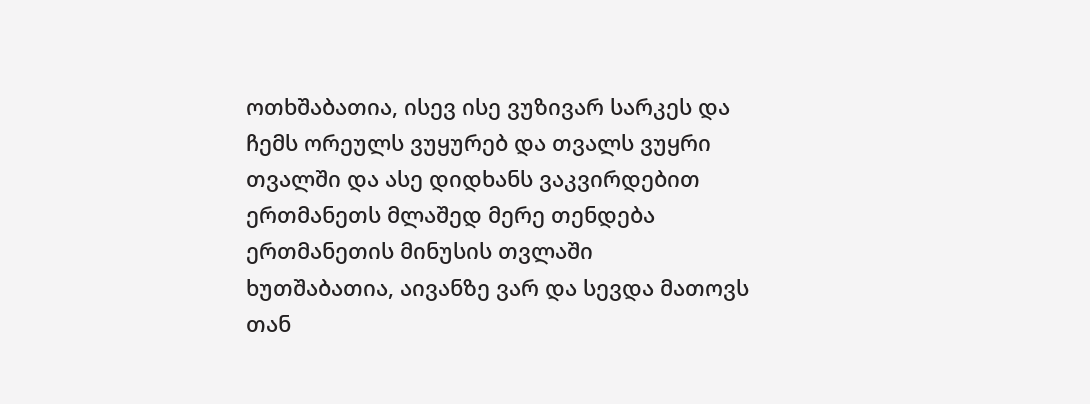ოთხშაბათია, ისევ ისე ვუზივარ სარკეს და ჩემს ორეულს ვუყურებ და თვალს ვუყრი თვალში და ასე დიდხანს ვაკვირდებით ერთმანეთს მლაშედ მერე თენდება ერთმანეთის მინუსის თვლაში
ხუთშაბათია, აივანზე ვარ და სევდა მათოვს თან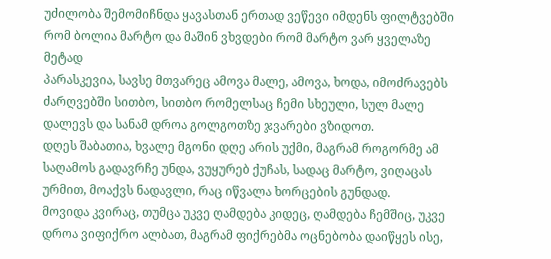უძილობა შემომიჩნდა ყავასთან ერთად ვეწევი იმდენს ფილტვებში რომ ბოლია მარტო და მაშინ ვხვდები რომ მარტო ვარ ყველაზე მეტად
პარასკევია, სავსე მთვარეც ამოვა მალე, ამოვა, ხოდა, იმოძრავებს ძარღვებში სითბო, სითბო რომელსაც ჩემი სხეული, სულ მალე დალევს და სანამ დროა გოლგოთზე ჯვარები ვზიდოთ.
დღეს შაბათია, ხვალე მგონი დღე არის უქმი, მაგრამ როგორმე ამ საღამოს გადავრჩე უნდა, ვუყურებ ქუჩას, სადაც მარტო, ვიღაცას ურმით, მოაქვს ნადავლი, რაც იწვალა ხორცების გუნდად.
მოვიდა კვირაც, თუმცა უკვე ღამდება კიდეც, ღამდება ჩემშიც, უკვე დროა ვიფიქრო ალბათ, მაგრამ ფიქრებმა ოცნებობა დაიწყეს ისე,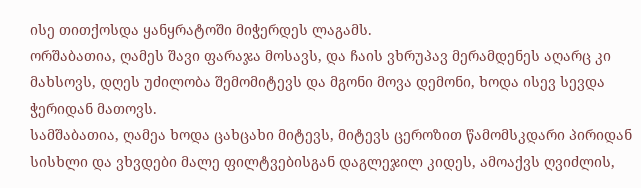ისე თითქოსდა ყანყრატოში მიჭერდეს ლაგამს.
ორშაბათია, ღამეს შავი ფარაჯა მოსავს, და ჩაის ვხრუპავ მერამდენეს აღარც კი მახსოვს, დღეს უძილობა შემომიტევს და მგონი მოვა დემონი, ხოდა ისევ სევდა ჭერიდან მათოვს.
სამშაბათია, ღამეა ხოდა ცახცახი მიტევს, მიტევს ცეროზით წამომსკდარი პირიდან სისხლი და ვხვდები მალე ფილტვებისგან დაგლეჯილ კიდეს, ამოაქვს ღვიძლის,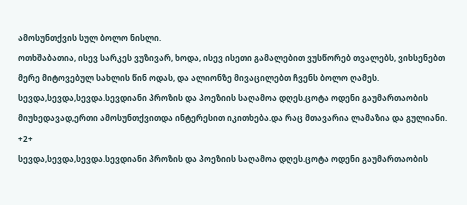ამოსუნთქვის სულ ბოლო ნისლი.
ოთხშაბათია, ისევ სარკეს ვუზივარ, ხოდა, ისევ ისეთი გამალებით ვუსწორებ თვალებს, ვიხსენებთ მერე მიტოვებულ სახლის წინ ოდას, და ალიონზე მივაცილებთ ჩვენს ბოლო ღამეს.
სევდა,სევდა,სევდა.სევდიანი პროზის და პოეზიის საღამოა დღეს.ცოტა ოდენი გაუმართაობის მიუხედავად,ერთი ამოსუნთქვითდა ინტერესით იკითხება.და რაც მთავარია ლამაზია და გულიანი.
+2+
სევდა,სევდა,სევდა.სევდიანი პროზის და პოეზიის საღამოა დღეს.ცოტა ოდენი გაუმართაობის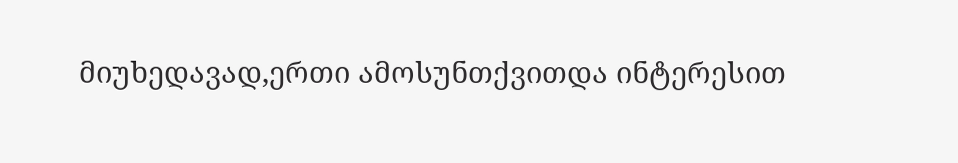მიუხედავად,ერთი ამოსუნთქვითდა ინტერესით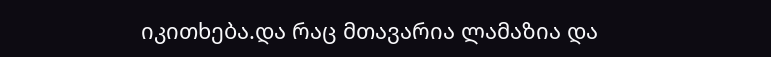იკითხება.და რაც მთავარია ლამაზია და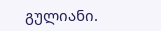გულიანი.